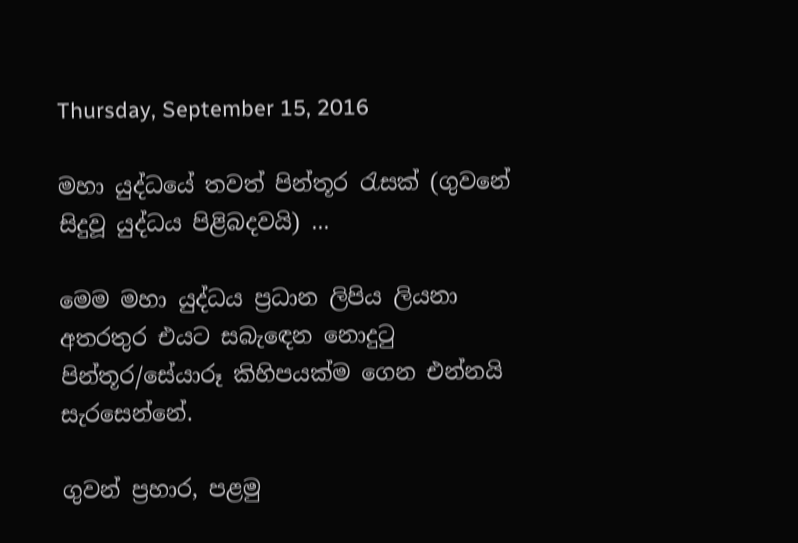Thursday, September 15, 2016

මහා යුද්ධයේ තවත් පින්තූර රැසක් (ගුවනේ සිදුවූ යුද්ධය පිළිබදවයි) ...

මෙම මහා යුද්ධය ප්‍රධාන ලිපිය ලියනා අතරතුර එයට සබැඳෙන නොදුටු පින්තූර/සේයාරූ කිහිපයක්ම ගෙන එන්නයි සැරසෙන්නේ.

ගුවන් ප්‍රහාර, පළමු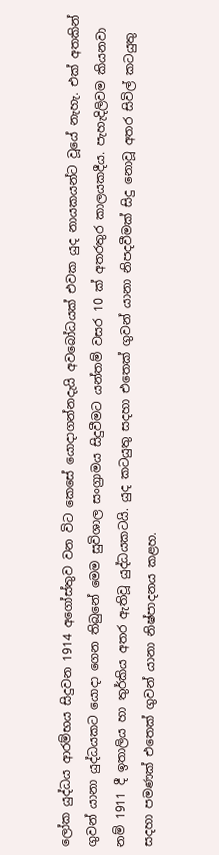ලෝක යුද්ධය ආරම්භය සිදුවන 1914 අගෝස්තුව වන විට කෙසේ යොදාගන්නදැයි අවබෝධයක් එවක යුද නායකයන්ට වූයේ නැහැ. එක් අතකින් ගුවන් යානා යුද්ධයකට යොදා ගෙන තිබුනේ මෙම සුවිශාල සංග්‍රාමය සිදුවීමට යන්තම් වසර 10 ක් අතරතුර කාලයකදීය. පැහැදිලිවම කියනවා නම් 1911 දී ඉතාලිය හා තුර්කිය අතර ඇතිවූ යුද්ධයකටයි. යුද කටයුතු සදහා එතෙක් ගුවන් යානා නිපදවීමක් සිදු නොවූ අතර සිවිල් කටයුතු සදහා පමණක් එතෙක් ගුවන් යානා නිෂ්පාදනය කළහ.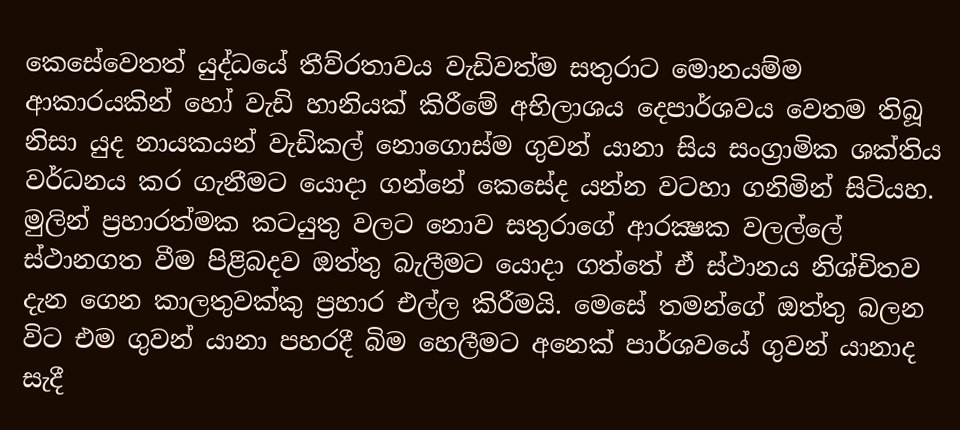කෙසේවෙතත් යුද්ධයේ තීව්රතාවය වැඩිවත්ම සතුරාට මොනයම්ම ආකාරයකින් හෝ වැඩි හානියක් කිරීමේ අභිලාශය දෙපාර්ශවය වෙතම තිබූ නිසා යුද නායකයන් වැඩිකල් නොගොස්ම ගුවන් යානා සිය සංග්‍රාමික ශක්තිය වර්ධනය කර ගැනීමට යොදා ගන්නේ කෙසේද යන්න වටහා ගනිමින් සිටියහ. මුලින් ප්‍රහාරත්මක කටයුතු වලට නොව සතුරාගේ ආරක්‍ෂක වලල්ලේ ස්ථානගත වීම පිළිබදව ඔත්තු බැලීමට යොදා ගත්තේ ඒ ස්ථානය නිශ්චිතව දැන ගෙන කාලතුවක්කු ප්‍රහාර එල්ල කිරීමයි. මෙසේ තමන්ගේ ඔත්තු බලන විට එම ගුවන් යානා පහරදී බිම හෙලීමට අනෙක් පාර්ශවයේ ගුවන් යානාද සැදී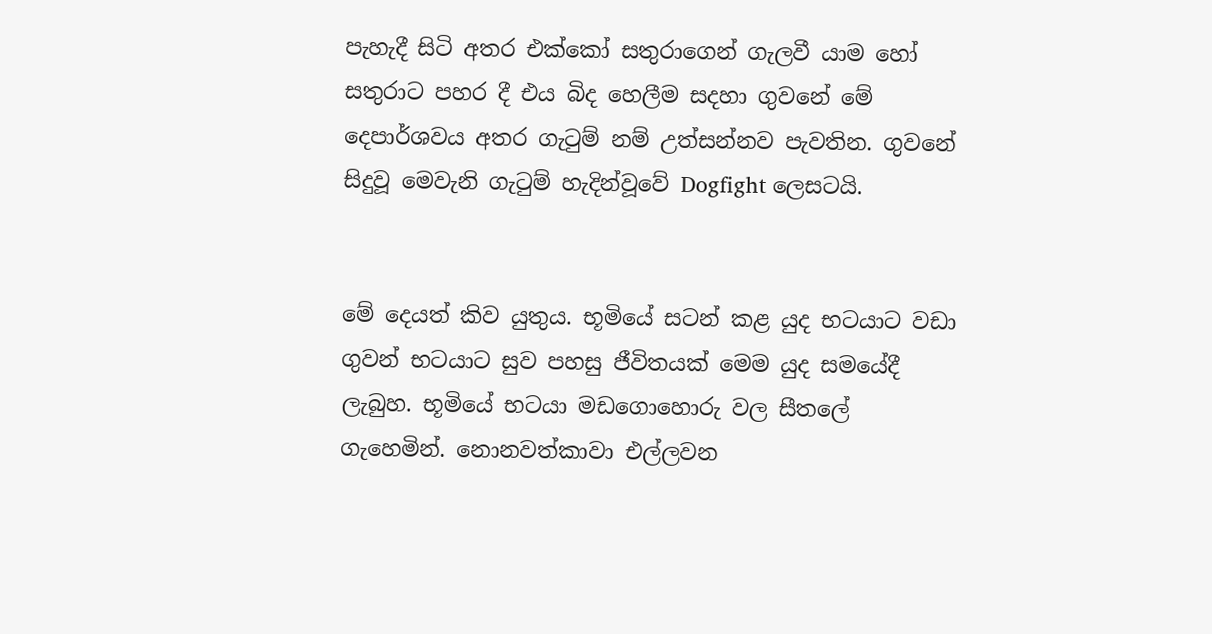පැහැදී සිටි අතර එක්කෝ සතුරාගෙන් ගැලවී යාම හෝ සතුරාට පහර දී එය බිද හෙලීම සදහා ගුවනේ මේ දෙපාර්ශවය අතර ගැටුම් නම් උත්සන්නව පැවතින. ගුවනේ සිදුවූ මෙවැනි ගැටුම් හැදින්වූවේ Dogfight ලෙසටයි.


මේ දෙයත් කිව යුතුය. භූමියේ සටන් කළ යුද භටයාට වඩා ගුවන් භටයාට සුව පහසු ජීවිතයක් මෙම යුද සමයේදී ලැබුහ. භූමියේ භටයා මඩගොහොරු වල සීතලේ ගැහෙමින්. නොනවත්කාවා එල්ලවන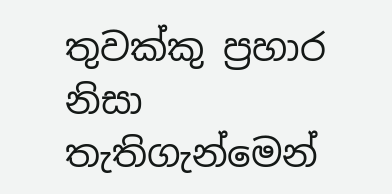තුවක්කු ප්‍රහාර නිසා තැතිගැන්මෙන්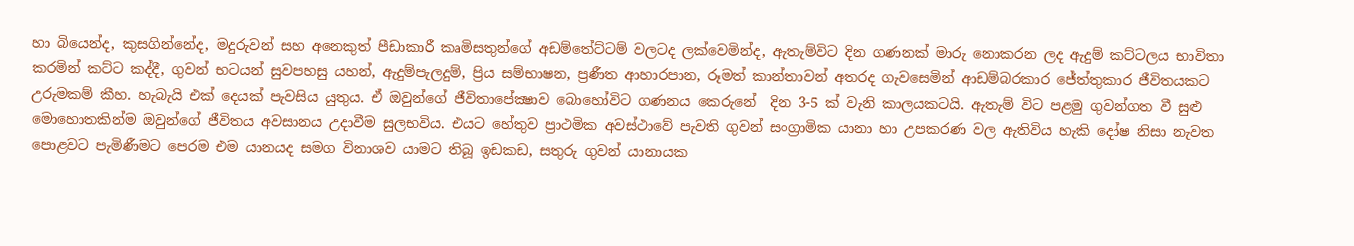හා බියෙන්ද, කුසගින්නේද, මදුරුවන් සහ අනෙකුත් පීඩාකාරී කෘමිසතුන්ගේ අඩම්තේට්ටම් වලටද ලක්වෙමින්ද, ඇතැම්විට දින ගණනක් මාරු නොකරන ලද ඇදුම් කට්ටලය භාවිතා කරමින් කට්ට කද්දී, ගුවන් භටයන් සුවපහසු යහන්, ඇදුම්පැලදුම්, ප්‍රිය සම්භාෂන, ප්‍රණීත ආහාරපාන, රූමත් කාන්තාවන් අතරද ගැවසෙමින් ආඩම්බරකාර ජේත්තුකාර ජීවිතයකට උරුමකම් කීහ. හැබැයි එක් දෙයක් පැවසිය යුතුය. ඒ ඔවුන්ගේ ජීවිතාපේක්‍ෂාව බොහෝවිට ගණනය කෙරුනේ  දින 3-5 ක් වැනි කාලයකටයි. ඇතැම් විට පළමු ගුවන්ගත වී සුළු මොහොතකින්ම ඔවුන්ගේ ජීවිතය අවසානය උදාවීම සුලභවිය. එයට හේතුව ප්‍රාථමික අවස්ථාවේ පැවති ගුවන් සංග්‍රාමික යානා හා උපකරණ වල ඇතිවිය හැකි දෝෂ නිසා නැවත පොළවට පැමිණීමට පෙරම එම යානයද සමග විනාශව යාමට තිබූ ඉඩකඩ, සතුරු ගුවන් යානායක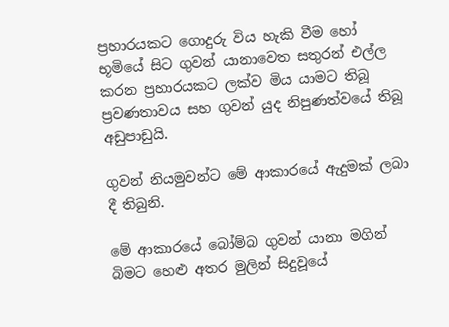ප්‍රහාරයකට ගොදුරු විය හැකි වීම හෝ භූමියේ සිට ගුවන් යානාවෙත සතුරන් එල්ල කරන ප්‍රහාරයකට ලක්ව මිය යාමට තිබූ ප්‍රවණතාවය සහ ගුවන් යුද නිපුණත්වයේ තිබූ අඩුපාඩුයි.

ගුවන් නියමුවන්ට මේ ආකාරයේ ඇදුමක් ලබා දී තිබුනි.

මේ ආකාරයේ බෝම්බ ගුවන් යානා මගින් බිමට හෙළු අතර මුලින් සිදුවූයේ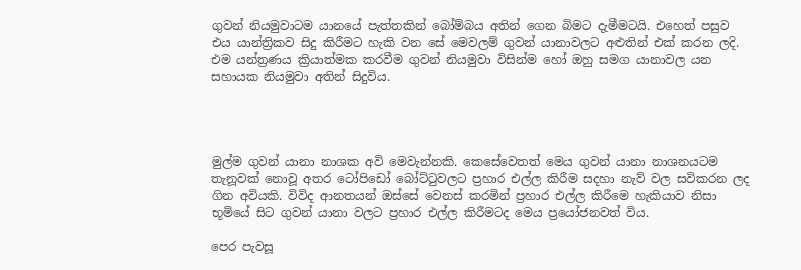ගුවන් නියමුවාටම යානයේ පැත්තකින් බෝම්බය අතින් ගෙන බිමට දැමීමටයි. එහෙත් පසුව එය යාන්ත්‍රිකව සිදු කිරීමට හැකි වන සේ මෙවලම් ගුවන් යානාවලට අළුතින් එක් කරන ලදි. එම යන්ත්‍රණය ක්‍රියාත්මක කරවීම ගුවන් නියමුවා විසින්ම හෝ ඔහු සමග යානාවල යන සහායක නියමුවා අතින් සිදුවිය.




මුල්ම ගුවන් යානා නාශක අවි මෙවැන්නකි. කෙසේවෙතත් මෙය ගුවන් යානා නාශනයටම තැනූවක් නොවූ අතර ටෝපිඩෝ බෝට්ටුවලට ප්‍රහාර එල්ල කිරීම සදහා නැව් වල සවිකරන ලද ගින අවියකි. විවිද ආනතයන් ඔස්සේ වෙනස් කරමින් ප්‍රහාර එල්ල කිරීමෙ හැකියාව නිසා භූමියේ සිට ගුවන් යානා වලට ප්‍රහාර එල්ල කිරීමටද මෙය ප්‍රයෝජනවත් විය.

පෙර පැවසූ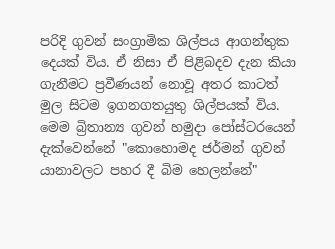පරිදි ගුවන් සංග්‍රාමික ශිල්පය ආගන්තුක දෙයක් විය. ඒ නිසා ඒ පිළිබදව දැන කියා ගැනීමට ප්‍රවීණයන් නොවූ අතර කාටත් මුල සිටම ඉගනගතයුතු ශිල්පයක් විය. මෙම බ්‍රිතාන්‍ය ගුවන් හමුදා පෝස්ටරයෙන් දැක්වෙන්නේ "කොහොමද ජර්මන් ගුවන් යානාවලට පහර දී බිම හෙලන්නේ"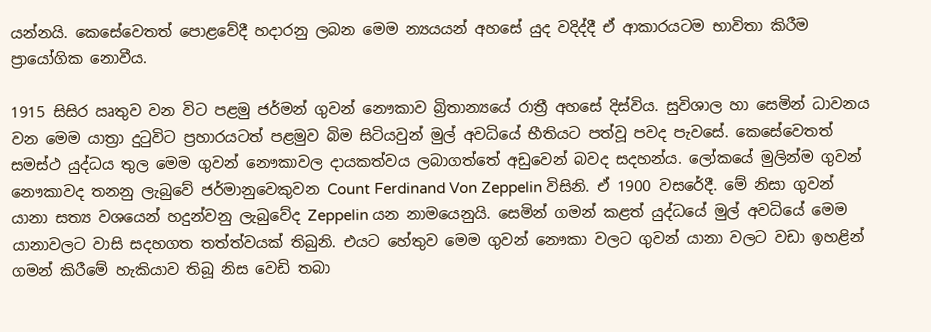යන්නයි. කෙසේවෙතත් පොළවේදී හදාරනු ලබන මෙම න්‍යයයන් අහසේ යුද වදිද්දී ඒ ආකාරයටම භාවිතා කිරීම ප්‍රායෝගික නොවීය.

1915 සිසිර ඍතුව වන විට පළමු ජර්මන් ගුවන් නෞකාව බ්‍රිතාන්‍යයේ රාත්‍රී අහසේ දිස්විය. සුවිශාල හා සෙමින් ධාවනය වන මෙම යාත්‍රා දුටුවිට ප්‍රහාරයටත් පළමුව බිම සිටියවුන් මුල් අවධියේ භීතියට පත්වූ පවද පැවසේ. කෙසේවෙතත් සමස්ථ යුද්ධය තුල මෙම ගුවන් නෞකාවල දායකත්වය ලබාගත්තේ අඩුවෙන් බවද සදහන්ය. ලෝකයේ මුලින්ම ගුවන් නෞකාවද තනනු ලැබුවේ ජර්මානුවෙකුවන Count Ferdinand Von Zeppelin විසිනි. ඒ 1900 වසරේදී. මේ නිසා ගුවන් යානා සත්‍ය වශයෙන් හදුන්වනු ලැබුවේද Zeppelin යන නාමයෙනුයි. සෙමින් ගමන් කළත් යුද්ධයේ මුල් අවධියේ මෙම යානාවලට වාසි සදහගත තත්ත්වයක් තිබුනි. එයට හේතුව මෙම ගුවන් නෞකා වලට ගුවන් යානා වලට වඩා ඉහළින් ගමන් කිරීමේ හැකියාව තිබූ නිස වෙඩි තබා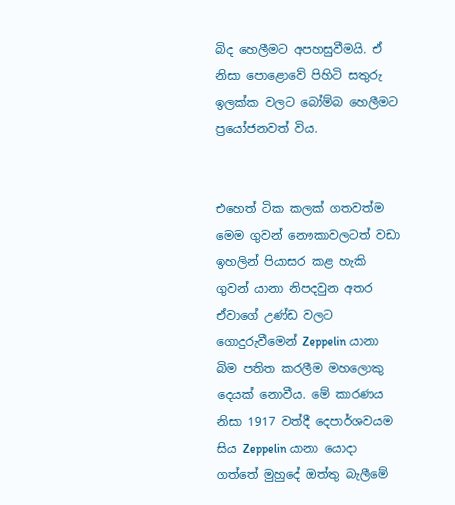බිද හෙලීමට අපහසුවීමයි. ඒ නිසා පොළොවේ පිහිටි සතුරු ඉලක්ක වලට බෝම්බ හෙලීමට ප්‍රයෝජනවත් විය.


එහෙත් ටික කලක් ගතවත්ම මෙම ගුවන් නෞකාවලටත් වඩා ඉහලින් පියාසර කළ හැකි ගුවන් යානා නිපදවුන අතර ඒවාගේ උණ්ඩ වලට ගොදුරුවීමෙන් Zeppelin යානා බිම පතිත කරලීම මහලොකු දෙයක් නොවීය. මේ කාරණය නිසා 1917 වත්දී දෙපාර්ශවයම සිය Zeppelin යානා යොදා ගත්තේ මුහුදේ ඔත්තු බැලීමේ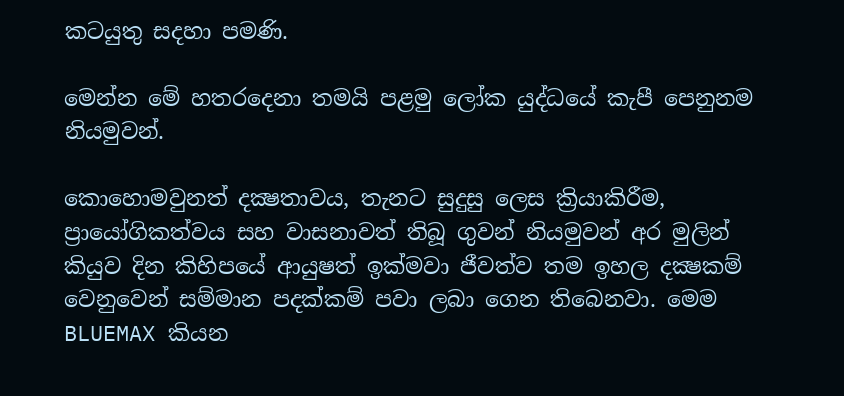කටයුතු සදහා පමණි.

මෙන්න මේ හතරදෙනා තමයි පළමු ලෝක යුද්ධයේ කැපී පෙනුනම නියමුවන්.

කොහොමවුනත් දක්‍ෂතාවය, තැනට සුදුසු ලෙස ක්‍රියාකිරීම, ප්‍රායෝගිකත්වය සහ වාසනාවත් තිබූ ගුවන් නියමුවන් අර මුලින් කියුව දින කිහිපයේ ආයුෂත් ඉක්මවා ජීවත්ව තම ඉහල දක්‍ෂකම් වෙනුවෙන් සම්මාන පදක්කම් පවා ලබා ගෙන තිබෙනවා. මෙම BLUEMAX කියන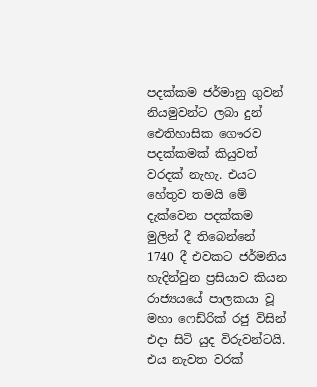පදක්කම ජර්මානු ගුවන් නියමුවන්ට ලබා දුන් ඓතිහාසික ගෞරව පදක්කමක් කියුවත් වරදක් නැහැ. එයට හේතුව තමයි මේ දැක්වෙන පදක්කම මුලින් දී තිබෙන්නේ 1740 දී එවකට ජර්මනිය හැදින්වුන ප්‍රසියාව කියන රාජ්‍යයයේ පාලකයා වූ මහා ෆෙඩ්රික් රජු විසින් එදා සිටි යුද විරුවන්ටයි. එය නැවත වරක්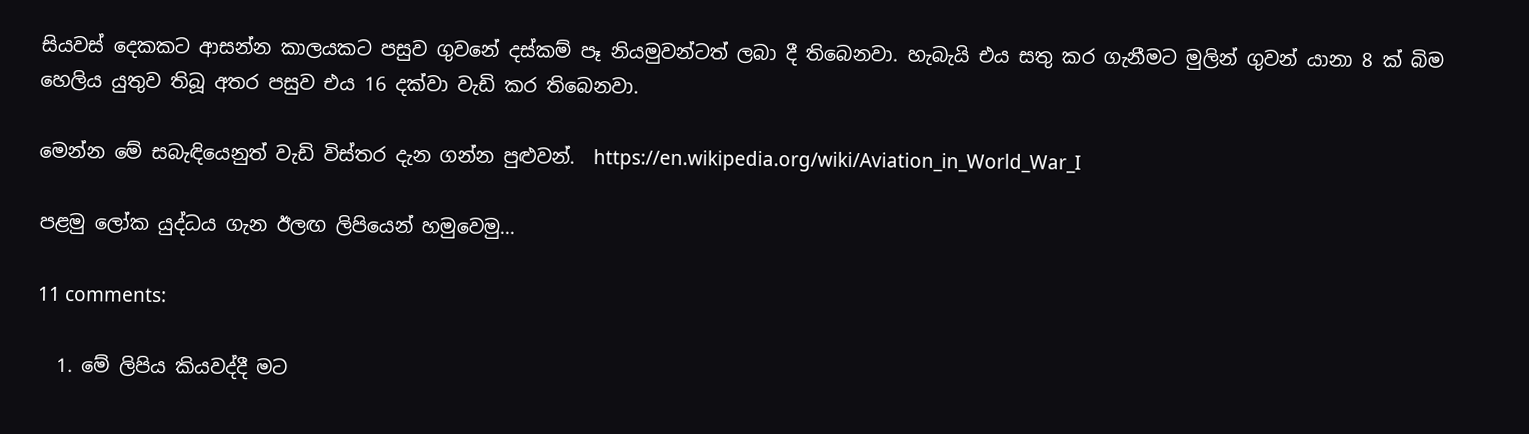සියවස් දෙකකට ආසන්න කාලයකට පසුව ගුවනේ දස්කම් පෑ නියමුවන්ටත් ලබා දී තිබෙනවා. හැබැයි එය සතු කර ගැනීමට මුලින් ගුවන් යානා 8 ක් බිම හෙලිය යුතුව තිබූ අතර පසුව එය 16 දක්වා වැඩි කර තිබෙනවා.

මෙන්න මේ සබැඳියෙනුත් වැඩි විස්තර දැන ගන්න පුළුවන්.  https://en.wikipedia.org/wiki/Aviation_in_World_War_I

පළමු ලෝක යුද්ධය ගැන ඊලඟ ලිපියෙන් හමුවෙමු...

11 comments:

  1. මේ ලිපිය කියවද්දී මට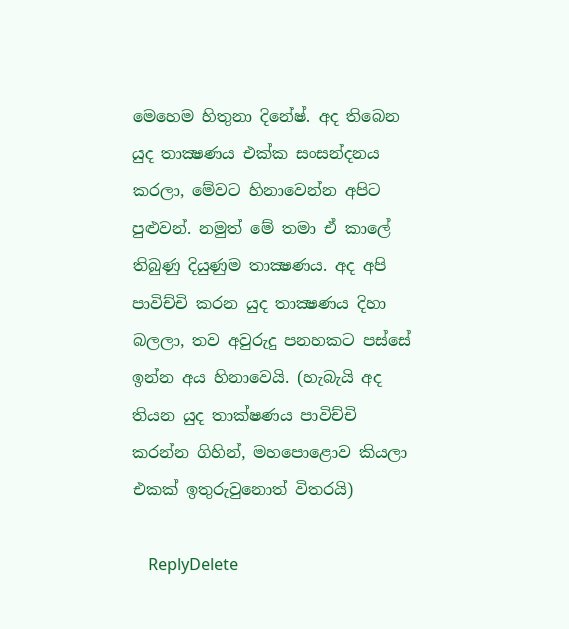මෙහෙම හිතුනා දිනේෂ්. අද තිබෙන යුද තාක්‍ෂණය එක්ක සංසන්දනය කරලා, මේවට හිනාවෙන්න අපිට පුළුවන්. නමුත් මේ තමා ඒ කාලේ තිබුණු දියුණුම තාක්‍ෂණය. අද අපි පාවිච්චි කරන යුද තාක්‍ෂණය දිහා බලලා, තව අවුරුදු පනහකට පස්සේ ඉන්න අය හිනාවෙයි. (හැබැයි අද තියන යුද තාක්ෂණය පාවිච්චි කරන්න ගිහින්, මහපොළොව කියලා එකක් ඉතුරුවුනොත් විතරයි)

    ReplyDelete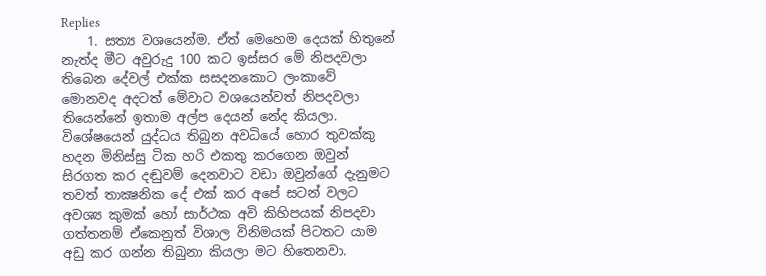Replies
    1. සත්‍ය වශයෙන්ම. ඒත් මෙහෙම දෙයක් හිතුනේ නැත්ද මීට අවුරුදු 100 කට ඉස්සර මේ නිපදවලා තිබෙන දේවල් එක්ක සසදනකොට ලංකාවේ මොනවද අදටත් මේවාට වශයෙන්වත් නිපදවලා තියෙන්නේ ඉතාම අල්ප දෙයන් නේද කියලා. විශේෂයෙන් යුද්ධය තිබුන අවධියේ හොර තුවක්කු හදන මිනිස්සු ටික හරි එකතු කරගෙන ‍ඔවුන් සිරගත කර දඬුවම් දෙනවාට වඩා ඔවුන්ගේ දැනුමට තවත් තාක්‍ෂනික දේ එක් කර අපේ සටන් වලට අවශ්‍ය කුමක් හෝ සාර්ථක අවි කිහිපයක් නිපදවා ගත්තනම් ඒකෙනුත් විශාල විනිමයක් පිටතට යාම අඩු කර ගන්න තිබුනා කියලා මට හිතෙනවා.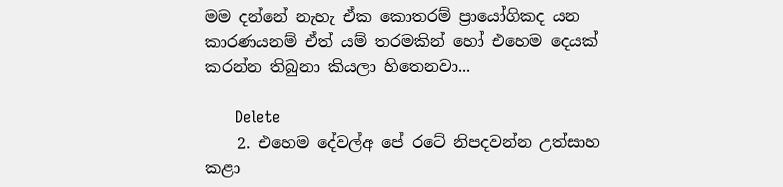මම දන්නේ නැහැ ඒක කොතරම් ප්‍රායෝගිකද යන කාරණයනම් ඒත් යම් තරමකින් හෝ එහෙම දෙයක් කරන්න තිබුනා කියලා හිතෙනවා...

      Delete
    2. එහෙම දේවල්අ පේ රටේ නිපදවන්න උත්සාහ කළා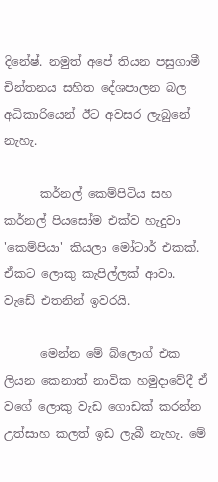දිනේෂ්. නමුත් අපේ තියන පසුගාමී චින්තනය සහිත දේශපාලන බල අධිකාරියෙන් ඊට අවසර ලැබුනේ නැහැ.

      කර්නල් කෙම්පිටිය සහ කර්නල් පියසෝම එක්ව හැදුවා 'කෙම්පියා' කියලා මෝටාර් එකක්. ඒකට ලොකු කැපිල්ලක් ආවා. වැඩේ එතනින් ඉවරයි.

      මෙන්න මේ බ්ලොග් එක ලියන කෙනාත් නාවික හමුදාවේදී ඒ වගේ ලොකු වැඩ ගොඩක් කරන්න උත්සාහ කලත් ඉඩ ලැබී නැහැ. මේ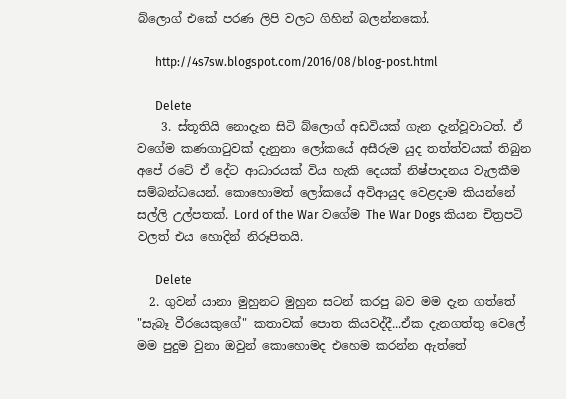බ්ලොග් එකේ පරණ ලිපි වලට ගිහින් බලන්නකෝ.

      http://4s7sw.blogspot.com/2016/08/blog-post.html

      Delete
    3. ස්තූතියි නොදැන සිටි බ්ලොග් අඩවියක් ගැන දැන්වූවාටත්. ඒ වගේම කණගාටුවක් දැනුනා ලෝකයේ අසීරුම යුද තත්ත්වයක් තිබුන අපේ රටේ ඒ දේට ආධාරයක් විය හැකි දෙයක් නිෂ්පාදනය වැලකීම සම්බන්ධයෙන්. කොහොමත් ලෝකයේ අවිආයුද වෙළදාම කියන්නේ සල්ලි උල්පතක්. Lord of the War වගේම The War Dogs කියන චිත්‍රපටි වලත් එය හොදින් නිරූපිතයි.

      Delete
  2. ගුවන් යානා මුහුනට මුහුන සටන් කරපු බව මම දැන ගත්තේ "සැබෑ වීරයෙකුගේ" කතාවක් පොත කියවද්දී...ඒක දැනගත්තු වෙලේ මම පුදුම වුනා ඔවුන් කොහොමද එහෙම කරන්න ඇත්තේ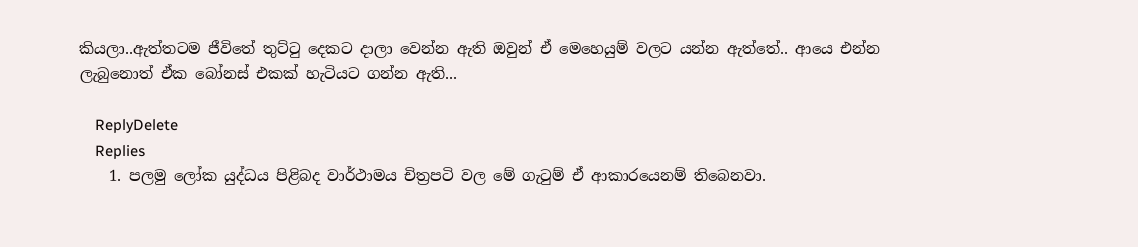කියලා..ඇත්තටම ජීවිතේ තුට්‍ටු දෙකට දාලා වෙන්න ඇති ඔවුන් ඒ මෙහෙයුම් වලට යන්න ඇත්තේ.. ආයෙ එන්න ලැබුනොත් ඒක බෝනස් එකක් හැටියට ගන්න ඇති...

    ReplyDelete
    Replies
    1. පලමු ලෝක යුද්ධය පිළිබද වාර්ථාමය චිත්‍රපටි වල මේ ගැටුම් ඒ ආකාරයෙනම් තිබෙනවා.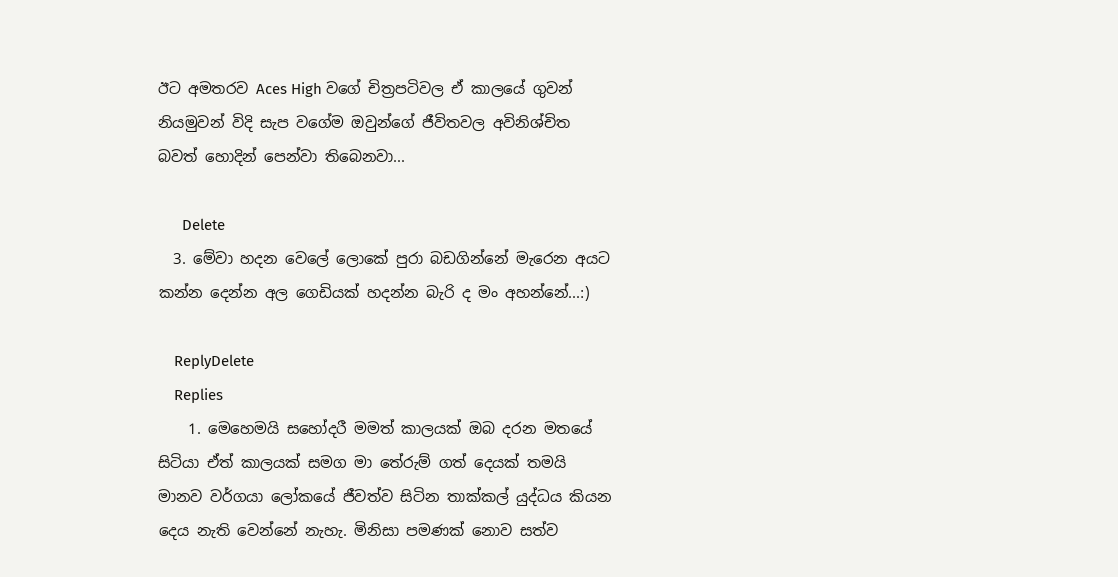ඊට අමතරව Aces High වගේ චිත්‍රපටිවල ඒ කාලයේ ගුවන් නියමුවන් විදි සැප වගේම ඔවුන්ගේ ජීවිතවල අවිනිශ්චිත බවත් හොදින් පෙන්වා තිබෙනවා...

      Delete
  3. මේවා හදන වෙලේ ලොකේ පුරා බඩගින්නේ මැරෙන අයට කන්න දෙන්න අල ගෙඩියක් හදන්න බැරි ද මං අහන්නේ...:)

    ReplyDelete
    Replies
    1. මෙහෙමයි සහෝදරී මමත් කාලයක් ඔබ දරන මතයේ සිටියා ඒත් කාලයක් සමග මා තේරුම් ගත් දෙයක් තමයි මානව වර්ගයා ලෝකයේ ජීවත්ව සිටින තාක්කල් යුද්ධය කියන දෙය නැති වෙන්නේ නැහැ. මිනිසා පමණක් නොව සත්ව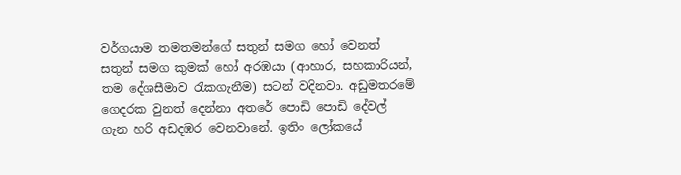වර්ගයාම තමතමන්ගේ සතුන් සමග හෝ වෙනත් සතුන් සමග කුමක් හෝ අරඹයා (ආහාර, සහකාරියන්, තම දේශසීමාව රැකගැනීම) සටන් වදිනවා. අඩුමතරමේ ගෙදරක වුනත් දෙන්නා අතරේ පොඩි පොඩි දේවල් ගැන හරි අඩදඹර වෙනවානේ. ඉතිං ලෝකයේ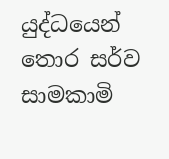යුද්ධයෙන් තොර සර්ව සාමකාමි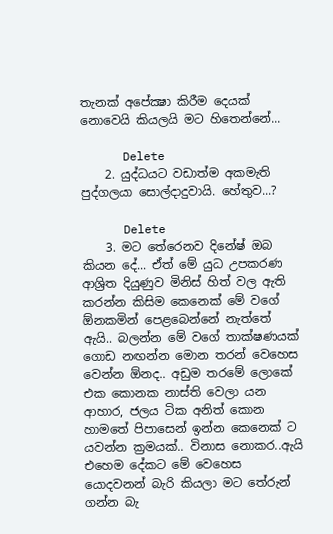තැනක් අපේක්‍ෂා කිරීම දෙයක් නොවෙයි කියලයි මට හිතෙන්නේ...

      Delete
    2. යුද්ධයට වඩාත්ම අකමැති පුද්ගලයා සොල්දාදුවායි. හේතුව...?

      Delete
    3. මට තේරෙනව දිනේෂ් ඔබ කියන දේ... ඒත් මේ යුධ උපකරණ ආශ්‍රිත දියුණුව මිනිස් හිත් වල ඇති කරන්න කිසිම කෙනෙක් මේ වගේ ඕනකමින් පෙළබෙන්නේ නැත්තේ ඇයි.. බලන්න මේ වගේ තාක්ෂණයක් ගොඩ නඟන්න මොන තරන් වෙහෙස වෙන්න ඕනද.. අඩුම තරමේ ලොකේ එක කොනක නාස්ති වෙලා යන ආහාර, ජලය ටික අනිත් කොන හාමතේ පිපාසෙන් ඉන්න කෙනෙක් ට යවන්න ක්‍රමයක්.. විනාස නොකර..ඇයි එහෙම දේකට මේ වෙහෙස යොදවනන් බැරි කියලා මට තේරුන් ගන්න බැ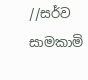//සර්ව සාමකාමි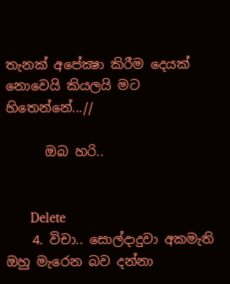තැනක් අපේක්‍ෂා කිරීම දෙයක් නොවෙයි කියලයි මට හිතෙන්නේ...//

      ඔබ හරි..


      Delete
    4. විචා.. සොල්දාදුවා අකමැති ඔහු මැරෙන බව දන්නා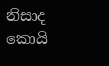නිසාද කොයි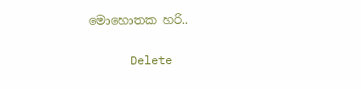මොහොතක හරි..

      Delete